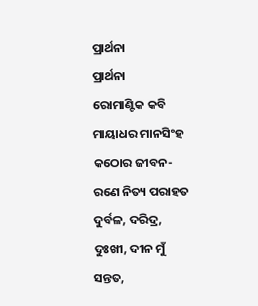ପ୍ରାର୍ଥନା
ପ୍ରାର୍ଥନା
ରୋମାଣ୍ଟିକ କବି ମାୟାଧର ମାନସିଂହ
କଠୋର ଜୀବନ-ରଣେ ନିତ୍ୟ ପରାହତ
ଦୁର୍ବଳ, ଦରିଦ୍ର, ଦୁଃଖୀ, ଦୀନ ମୁଁ ସନ୍ତତ,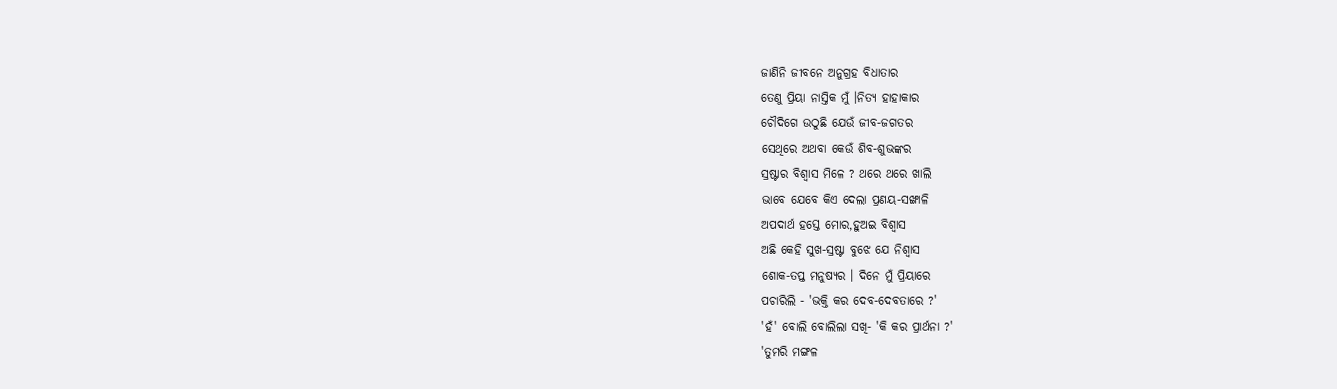ଜାଣିନି ଜୀବନେ ଅନୁଗ୍ରହ ବିଧାତାର
ତେଣୁ ପ୍ରିୟା ନାସ୍ତିକ ମୁଁ ।ନିତ୍ୟ ହାହାକାର
ଚୌଦିଗେ ଉଠୁଛି ଯେଉଁ ଜୀବ-ଜଗତର
ସେଥିରେ ଅଥବା କେଉଁ ଶିବ-ଶୁଭଙ୍କର
ସ୍ରଷ୍ଟାର ବିଶ୍ୱାସ ମିଳେ ? ଥରେ ଥରେ ଖାଲି
ଭାବେ ଯେବେ କିଏ ଦେଲା ପ୍ରଣୟ-ସଙ୍ଖାଳି
ଅପଦାର୍ଥ ହସ୍ତେ ମୋର,ହୁଅଇ ବିଶ୍ୱାସ
ଅଛି କେହି ସୁଖ-ସ୍ରଷ୍ଟା ବୁଝେ ଯେ ନିଶ୍ୱାସ
ଶୋକ-ତପ୍ତ ମନୁଷ୍ୟର । ଦିନେ ମୁଁ ପ୍ରିୟାରେ
ପଚାରିଲି - 'ଭକ୍ତି କର ଦେବ-ଦେବତାରେ ?'
'ହଁ' ବୋଲି ବୋଲିଲା ସଖି- 'କି କର ପ୍ରାର୍ଥନା ?'
'ତୁମରି ମଙ୍ଗଳ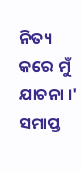ନିତ୍ୟ କରେ ମୁଁ ଯାଚନା ।'
ସମାପ୍ତ